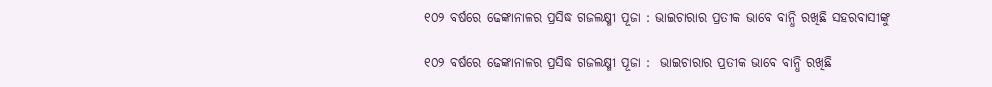୧୦୨ ବର୍ଷରେ ଢେଙ୍କାନାଳର ପ୍ରସିଦ୍ଧ ଗଜଲକ୍ଷ୍ମୀ ପୂଜା : ଭାଇଚାରାର ପ୍ରତୀକ ଭାବେ ବାନ୍ଧି ରଖିଛି ସହରବାସୀଙ୍କୁ

୧୦୨ ବର୍ଷରେ ଢେଙ୍କାନାଳର ପ୍ରସିଦ୍ଧ ଗଜଲକ୍ଷ୍ମୀ ପୂଜା :  ଭାଇଚାରାର ପ୍ରତୀକ ଭାବେ ବାନ୍ଧି ରଖିଛି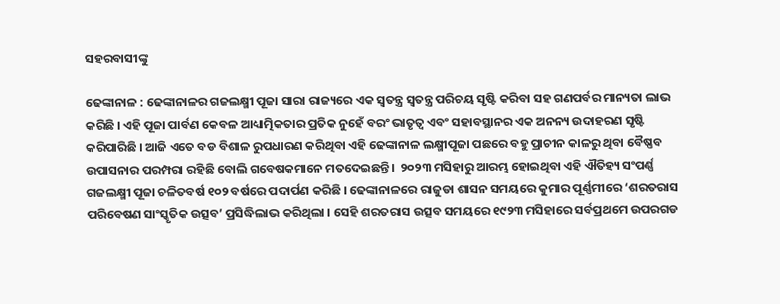ସହରବାସୀଙ୍କୁ

ଢେଙ୍କାନାଳ : ଢେଙ୍କାନାଳର ଗଜଲକ୍ଷ୍ମୀ ପୂଜା ସାରା ରାଜ୍ୟରେ ଏକ ସ୍ୱତନ୍ତ୍ର ସ୍ୱତନ୍ତ୍ର ପରିଚୟ ସୃଷ୍ଟି କରିବା ସହ ଗଣପର୍ବର ମାନ୍ୟତା ଲାଭ କରିଛି । ଏହି ପୂଜା ପାର୍ବଣ କେବଳ ଆଧ୍ୟାତ୍ମିକତାର ପ୍ରତିକ ନୁହେଁ ବରଂ ଭାତୃତ୍ୱ ଏବଂ ସହାବସ୍ଥାନର ଏକ ଅନନ୍ୟ ଉଦାହରଣ ସୃଷ୍ଟି କରିପାରିଛି । ଆଜି ଏତେ ବଡ ବିଶାଳ ରୁପଧାରଣ କରିଥିବା ଏହି ଢେଙ୍କାନାଳ ଲକ୍ଷ୍ମୀପୂଜା ପଛରେ ବହୁ ପ୍ରାଚୀନ କାଳରୁ ଥିବା ବୈଷ୍ଣବ ଉପାସନାର ପରମ୍ପରା ରହିଛି ବୋଲି ଗବେଷକମାନେ ମତଦେଇଛନ୍ତି ।  ୨୦୨୩ ମସିହାରୁ ଆରମ୍ଭ ହୋଇଥିବା ଏହି ଐତିହ୍ୟ ସଂପର୍ଣ୍ଣ ଗଜଲକ୍ଷ୍ମୀ ପୂଜା ଚଳିତବର୍ଷ ୧୦୨ ବର୍ଷରେ ପଦାର୍ପଣ କରିଛି । ଢେଙ୍କାନାଳରେ ରାଜୁଡା ଶାସନ ସମୟରେ କୁମାର ପୂର୍ଣ୍ଣମୀରେ ‘ଶରତରାସ ପରିବେଷଣ ସାଂସ୍କୃତିକ ଉତ୍ସବ’ ପ୍ରସିଦ୍ଧିଲାଭ କରିଥିଲା । ସେହି ଶରତରାସ ଉତ୍ସବ ସମୟରେ ୧୯୨୩ ମସିହାରେ ସର୍ବପ୍ରଥମେ ଉପରଗଡ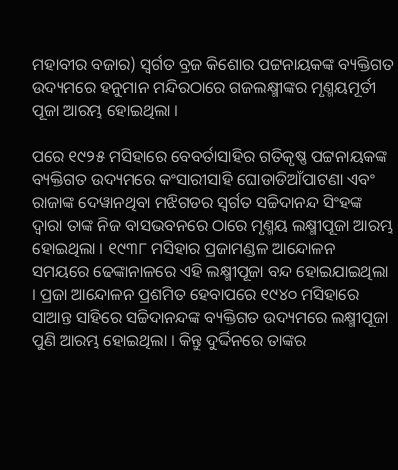ମହାବୀର ବଜାର) ସ୍ୱର୍ଗତ ବ୍ରଜ କିଶୋର ପଟ୍ଟନାୟକଙ୍କ ବ୍ୟକ୍ତିଗତ ଉଦ୍ୟମରେ ହନୁମାନ ମନ୍ଦିରଠାରେ ଗଜଲକ୍ଷ୍ମୀଙ୍କର ମୃଣ୍ମୟମୂର୍ତୀ ପୂଜା ଆରମ୍ଭ ହୋଇଥିଲା ।

ପରେ ୧୯୨୫ ମସିହାରେ ବେବର୍ତାସାହିର ଗତିକୃଷ୍ଣ ପଟ୍ଟନାୟକଙ୍କ ବ୍ୟକ୍ତିଗତ ଉଦ୍ୟମରେ କଂସାରୀସାହି ଘୋଡାଡିଆଁପାଟଣା ଏବଂ ରାଜାଙ୍କ ଦେୱାନଥିବା ମଝିଗଡର ସ୍ୱର୍ଗତ ସଚ୍ଚିଦାନନ୍ଦ ସିଂହଙ୍କ ଦ୍ୱାରା ତାଙ୍କ ନିଜ ବାସଭବନରେ ଠାରେ ମୃଣ୍ମୟ ଲକ୍ଷ୍ମୀପୂଜା ଆରମ୍ଭ ହୋଇଥିଲା । ୧୯୩୮ ମସିହାର ପ୍ରଜାମଣ୍ଡଳ ଆନ୍ଦୋଳନ ସମୟରେ ଢେଙ୍କାନାଳରେ ଏହି ଲକ୍ଷ୍ମୀପୂଜା ବନ୍ଦ ହୋଇଯାଇଥିଲା । ପ୍ରଜା ଆନ୍ଦୋଳନ ପ୍ରଶମିତ ହେବାପରେ ୧୯୪୦ ମସିହାରେ ସାଆନ୍ତ ସାହିରେ ସଚ୍ଚିଦାନନ୍ଦଙ୍କ ବ୍ୟକ୍ତିଗତ ଉଦ୍ୟମରେ ଲକ୍ଷ୍ମୀପୂଜା ପୁଣି ଆରମ୍ଭ ହୋଇଥିଲା । କିନ୍ତୁ ଦୁର୍ଦ୍ଦିନରେ ତାଙ୍କର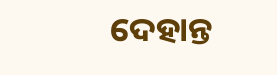ଦେହାନ୍ତ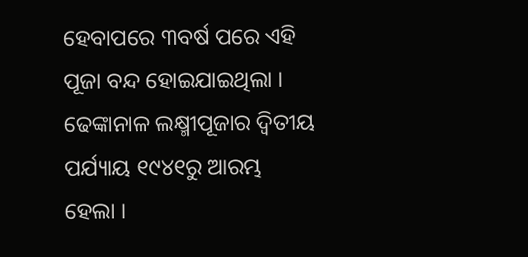ହେବାପରେ ୩ବର୍ଷ ପରେ ଏହି ପୂଜା ବନ୍ଦ ହୋଇଯାଇଥିଲା ।  ଢେଙ୍କାନାଳ ଲକ୍ଷ୍ମୀପୂଜାର ଦ୍ୱିତୀୟ ପର୍ଯ୍ୟାୟ ୧୯୪୧ରୁ ଆରମ୍ଭ ହେଲା ।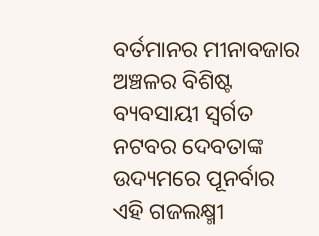ବର୍ତମାନର ମୀନାବଜାର ଅଞ୍ଚଳର ବିଶିଷ୍ଟ ବ୍ୟବସାୟୀ ସ୍ୱର୍ଗତ ନଟବର ଦେବତାଙ୍କ ଉଦ୍ୟମରେ ପୂନର୍ବାର ଏହି ଗଜଲକ୍ଷ୍ମୀ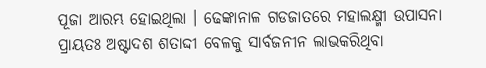ପୂଜା ଆରମ୍ଭ ହୋଇଥିଲା । ଢେଙ୍କାନାଳ ଗଡଜାତରେ ମହାଲକ୍ଷ୍ମୀ ଉପାସନା ପ୍ରାୟତଃ ଅଷ୍ଟାଦଶ ଶତାଦ୍ଦୀ ବେଳକୁ ସାର୍ବଜନୀନ ଲାଭକରିଥିବା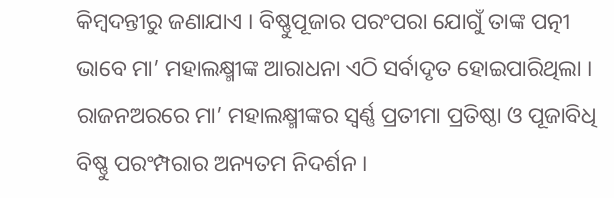କିମ୍ବଦନ୍ତୀରୁ ଜଣାଯାଏ । ବିଷ୍ଣୁପୂଜାର ପରଂପରା ଯୋଗୁଁ ତାଙ୍କ ପତ୍ନୀ ଭାବେ ମା’ ମହାଲକ୍ଷ୍ମୀଙ୍କ ଆରାଧନା ଏଠି ସର୍ବାଦୃତ ହୋଇପାରିଥିଲା । ରାଜନଅରରେ ମା’ ମହାଲକ୍ଷ୍ମୀଙ୍କର ସ୍ୱର୍ଣ୍ଣ ପ୍ରତୀମା ପ୍ରତିଷ୍ଠା ଓ ପୂଜାବିଧି ବିଷ୍ଣୁ ପରଂମ୍ପରାର ଅନ୍ୟତମ ନିଦର୍ଶନ ।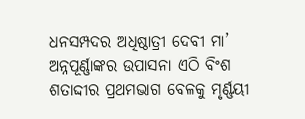ଧନସମ୍ପଦର ଅଧିଷ୍ଠାତ୍ରୀ ଦେବୀ ମା’ ଅନ୍ନପୂର୍ଣ୍ଣାଙ୍କର ଉପାସନା ଏଠି ବିଂଶ ଶତାଦ୍ଦୀର ପ୍ରଥମଭାଗ ବେଳକୁ ମୃର୍ଣ୍ଣୟୀ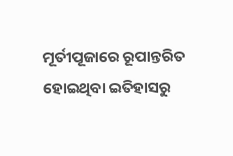ମୂର୍ତୀପୂଜାରେ ରୂପାନ୍ତରିତ ହୋଇଥିବା ଇତିହାସରୁ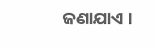ଜଣାଯାଏ ।